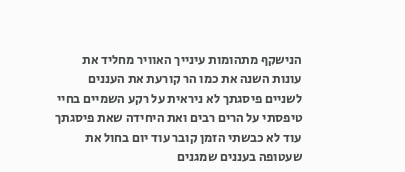הנישקף מתהומות עינייך האוויר מחליד את עונות השנה את כמו הר קורעת את העננים לשניים פיסגתך לא ניראית על רקע השמיים בחיי טיפסתי על הרים רבים ואת היחידה שאת פיסגתך עוד לא כבשתי הזמן קובר עוד יום בחול את שעטופה בעננים שמגנים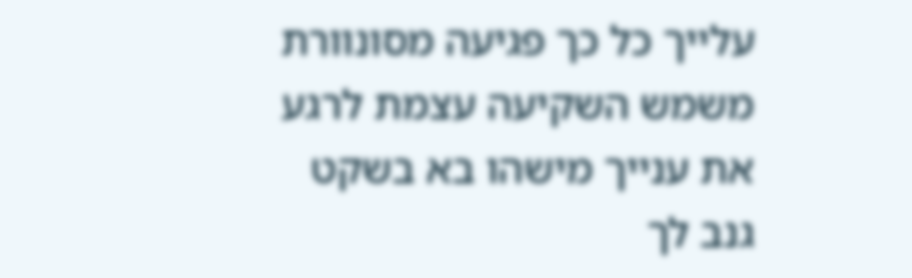עלייך כל כך פגיעה מסונוורת משמש השקיעה עצמת לרגע את ענייך מישהו בא בשקט גנב לך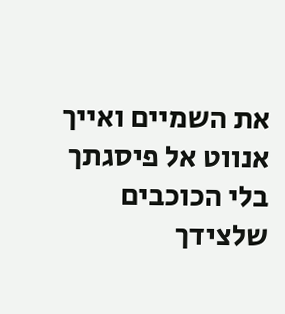את השמיים ואייך אנווט אל פיסגתך בלי הכוכבים שלצידך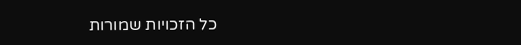כל הזכויות שמורות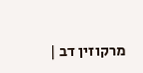מרקוזין דב |